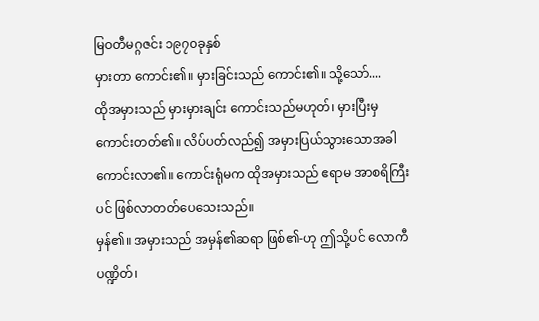မြဝတီမဂ္ဂဇင်း ၁၉၇၀ခုနှစ်
မှားတာ ကောင်း၏။ မှားခြင်းသည် ကောင်း၏။ သို့သော်....
ထိုအမှားသည် မှားမှားချင်း ကောင်းသည်မဟုတ်၊ မှားပြီးမှ ကောင်းတတ်၏။ လိပ်ပတ်လည်၍ အမှားပြယ်သွားသောအခါ ကောင်းလာ၏။ ကောင်းရုံမက ထိုအမှားသည် ဧရာမ အာစရိကြီးပင် ဖြစ်လာတတ်ပေသေးသည်။
မှန်၏။ အမှားသည် အမှန်၏ဆရာ ဖြစ်၏-ဟု ဤသို့ပင် လောကီပဏ္ဍိတ်၊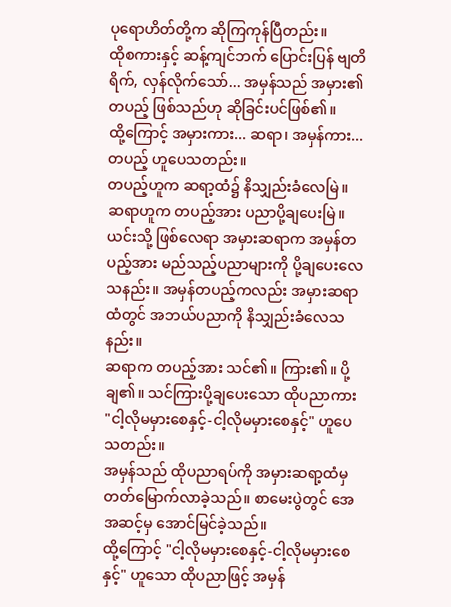ပုရောဟိတ်တို့က ဆိုကြကုန်ပြီတည်း။
ထိုစကားနှင့် ဆန့်ကျင်ဘက် ပြောင်းပြန် ဗျတိရိက်, လှန်လိုက်သော်... အမှန်သည် အမှား၏တပည့် ဖြစ်သည်ဟု ဆိုခြင်းပင်ဖြစ်၏။
ထို့ကြောင့် အမှားကား... ဆရာ၊ အမှန်ကား... တပည့် ဟူပေသတည်း။
တပည့်ဟူက ဆရာ့ထံ၌ နိသျှည်းခံလေမြဲ။
ဆရာဟူက တပည့်အား ပညာပို့ချပေးမြဲ။
ယင်းသို့ ဖြစ်လေရာ အမှားဆရာက အမှန်တပည့်အား မည်သည့်ပညာများကို ပို့ချပေးလေသနည်း။ အမှန်တပည့်ကလည်း အမှားဆရာထံတွင် အဘယ်ပညာကို နိသျှည်းခံလေသနည်း။
ဆရာက တပည့်အား သင်၏။ ကြား၏။ ပို့ချ၏။ သင်ကြားပို့ချပေးသော ထိုပညာကား "ငါ့လိုမမှားစေနှင့်-ငါ့လိုမမှားစေနှင့်" ဟူပေသတည်း။
အမှန်သည် ထိုပညာရပ်ကို အမှားဆရာ့ထံမှ တတ်မြောက်လာခဲ့သည်။ စာမေးပွဲတွင် အေအဆင့်မှ အောင်မြင်ခဲ့သည်။
ထို့ကြောင့် "ငါ့လိုမမှားစေနှင့်-ငါ့လိုမမှားစေနှင့်" ဟူသော ထိုပညာဖြင့် အမှန်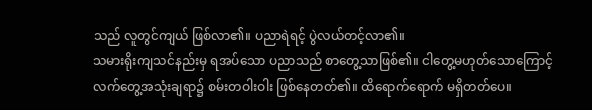သည် လူတွင်ကျယ် ဖြစ်လာ၏။ ပညာရဲရင့် ပွဲလယ်တင့်လာ၏။
သမားရိုးကျသင်နည်းမှ ရအပ်သော ပညာသည် စာတွေ့သာဖြစ်၏။ ငါတွေ့မဟုတ်သောကြောင့် လက်တွေ့အသုံးချရာ၌ စမ်းတဝါးဝါး ဖြစ်နေတတ်၏။ ထိရောက်ရောက် မရှိတတ်ပေ။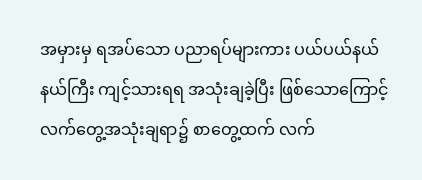အမှားမှ ရအပ်သော ပညာရပ်များကား ပယ်ပယ်နယ်နယ်ကြီး ကျင့်သားရရ အသုံးချခဲ့ပြီး ဖြစ်သောကြောင့် လက်တွေ့အသုံးချရာ၌ စာတွေ့ထက် လက်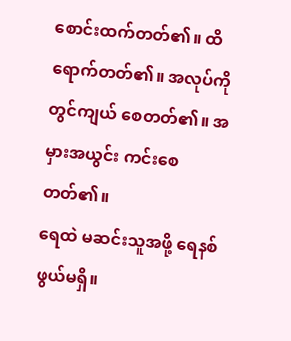စောင်းထက်တတ်၏။ ထိရောက်တတ်၏။ အလုပ်ကို တွင်ကျယ် စေတတ်၏။ အမှားအယွင်း ကင်းစေတတ်၏။
ရေထဲ မဆင်းသူအဖို့ ရေနစ်ဖွယ်မရှိ။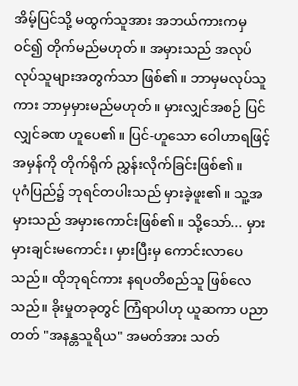အိမ့်ပြင်သို့ မထွက်သူအား အဘယ်ကားကမှ ဝင်၍ တိုက်မည်မဟုတ်။ အမှားသည် အလုပ်လုပ်သူများအတွက်သာ ဖြစ်၏။ ဘာမှမလုပ်သူကား ဘာမှမှားမည်မဟုတ်။ မှားလျှင်အစဉ် ပြင်လျှင်ခဏ ဟူပေ၏။ ပြင်-ဟူသော ဝေါဟာရဖြင့် အမှန်ကို တိုက်ရိုက် ညွှန်းလိုက်ခြင်းဖြစ်၏။
ပုဂံပြည်၌ ဘုရင်တပါးသည် မှားခဲ့ဖူး၏။ သူ့အမှားသည် အမှားကောင်းဖြစ်၏။ သို့သော်... မှားမှားချင်းမကောင်း၊ မှားပြီးမှ ကောင်းလာပေသည်။ ထိုဘုရင်ကား နရပတိစည်သူ ဖြစ်လေသည်။ ခိုးမှုတခုတွင် ကြံရာပါဟု ယူဆကာ ပညာတတ် "အနန္တသူရိယ" အမတ်အား သတ်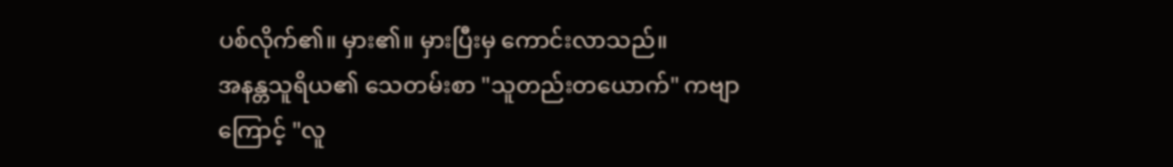ပစ်လိုက်၏။ မှား၏။ မှားပြီးမှ ကောင်းလာသည်။
အနန္တသူရိယ၏ သေတမ်းစာ "သူတည်းတယောက်" ကဗျာကြောင့် "လူ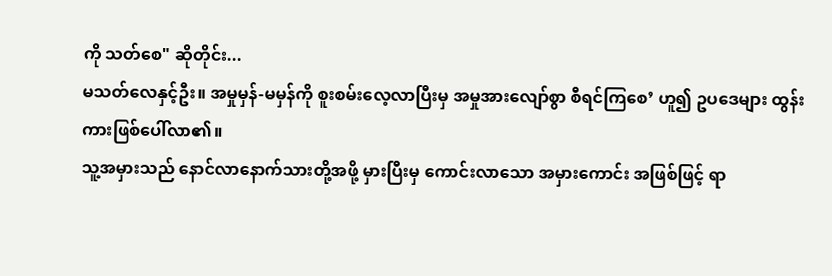ကို သတ်စေ" ဆိုတိုင်း...
မသတ်လေနှင့်ဦး။ အမှုမှန်-မမှန်ကို စူးစမ်းလေ့လာပြီးမှ အမှုအားလျော်စွာ စီရင်ကြစေ’ ဟူ၍ ဥပဒေများ ထွန်းကားဖြစ်ပေါ်လာ၏။
သူ့အမှားသည် နောင်လာနောက်သားတို့အဖို့ မှားပြီးမှ ကောင်းလာသော အမှားကောင်း အဖြစ်ဖြင့် ရာ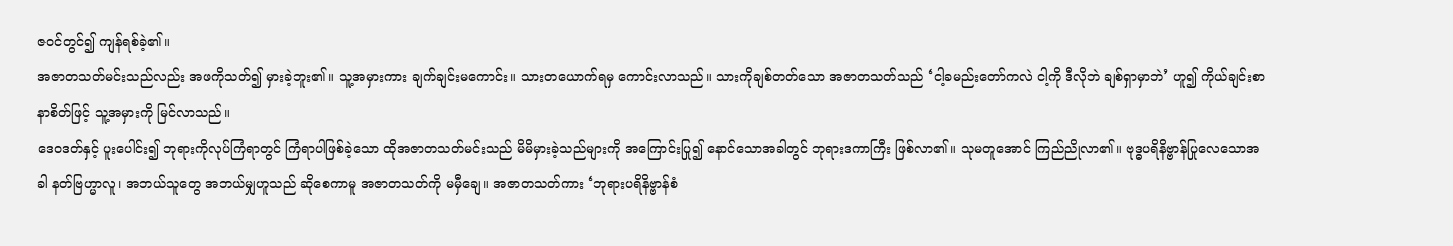ဇဝင်တွင်၍ ကျန်ရစ်ခဲ့၏။
အဇာတသတ်မင်းသည်လည်း အဖကိုသတ်၍ မှားခဲ့ဘူး၏။ သူ့အမှားကား ချက်ချင်းမကောင်း။ သားတယောက်ရမှ ကောင်းလာသည်။ သားကိုချစ်တတ်သော အဇာတသတ်သည် ‘ငါ့ခမည်းတော်ကလဲ ငါ့ကို ဒီလိုဘဲ ချစ်ရှာမှာဘဲ’ ဟူ၍ ကိုယ်ချင်းစာနာစိတ်ဖြင့် သူ့အမှားကို မြင်လာသည်။
ဒေဝဒတ်နှင့် ပူးပေါင်း၍ ဘုရားကိုလုပ်ကြံရာတွင် ကြံရာပါဖြစ်ခဲ့သော ထိုအဇာတသတ်မင်းသည် မိမိမှားခဲ့သည်များကို အကြောင်းပြု၍ နောင်သောအခါတွင် ဘုရားဒကာကြီး ဖြစ်လာ၏။ သုမတူအောင် ကြည်ညိုလာ၏။ ဗုဒ္ဓပရိနိဗ္ဗာန်ပြုလေသောအခါ နတ်ဗြဟ္မာလူ၊ အဘယ်သူတွေ အဘယ်မျှဟူသည် ဆိုစေကာမူ အဇာတသတ်ကို မမှီချေ။ အဇာတသတ်ကား ‘ဘုရားပရိနိဗ္ဗာန်စံ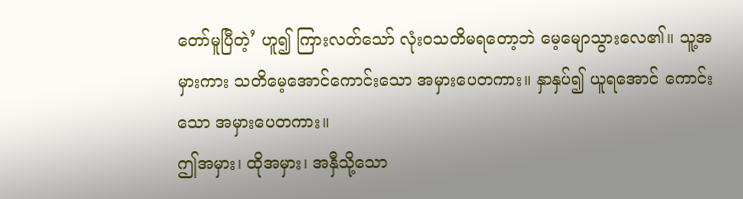တော်မူပြီတဲ့’ ဟူ၍ ကြားလတ်သော် လုံးဝသတိမရတော့ဘဲ မေ့မျောသွားလေ၏။ သူ့အမှားကား သတိမေ့အောင်ကောင်းသော အမှားပေတကား။ နှာနှပ်၍ ယူရအောင် ကောင်းသော အမှားပေတကား။
ဤအမှား၊ ထိုအမှား၊ အနှီသို့သော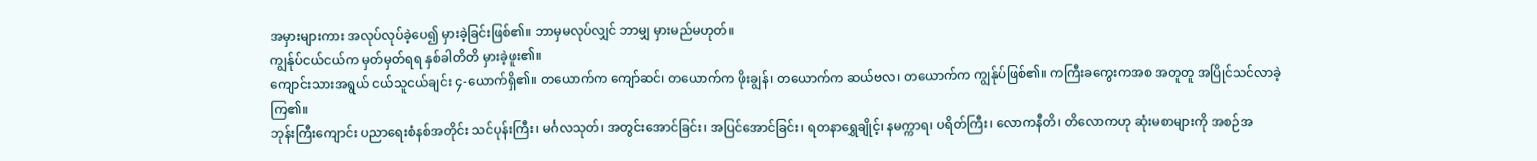အမှားများကား အလုပ်လုပ်ခဲ့ပေ၍ မှားခဲ့ခြင်းဖြစ်၏။ ဘာမှမလုပ်လျှင် ဘာမျှ မှားမည်မဟုတ်။
ကျွန်ုပ်ငယ်ငယ်က မှတ်မှတ်ရရ နှစ်ခါတိတိ မှားခဲ့ဖူး၏။
ကျောင်းသားအရွယ် ငယ်သူငယ်ချင်း ၄-ယောက်ရှိ၏။ တယောက်က ကျော်ဆင်၊ တယောက်က ဖိုးချွန်၊ တယောက်က ဆယ်ဗလ၊ တယောက်က ကျွန်ုပ်ဖြစ်၏။ ကကြီးခကွေးကအစ အတူတူ အပြိုင်သင်လာခဲ့ကြ၏။
ဘုန်းကြီးကျောင်း ပညာရေးစံနစ်အတိုင်း သင်ပုန်းကြီး၊ မင်္ဂလသုတ်၊ အတွင်းအောင်ခြင်း၊ အပြင်အောင်ခြင်း၊ ရတနာရွှေချိုင့်၊ နမက္ကာရ၊ ပရိတ်ကြီး၊ လောကနီတိ၊ တိလောကဟု ဆုံးမစာများကို အစဉ်အ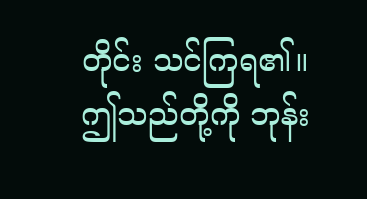တိုင်း သင်ကြရ၏။
ဤသည်တို့ကို ဘုန်း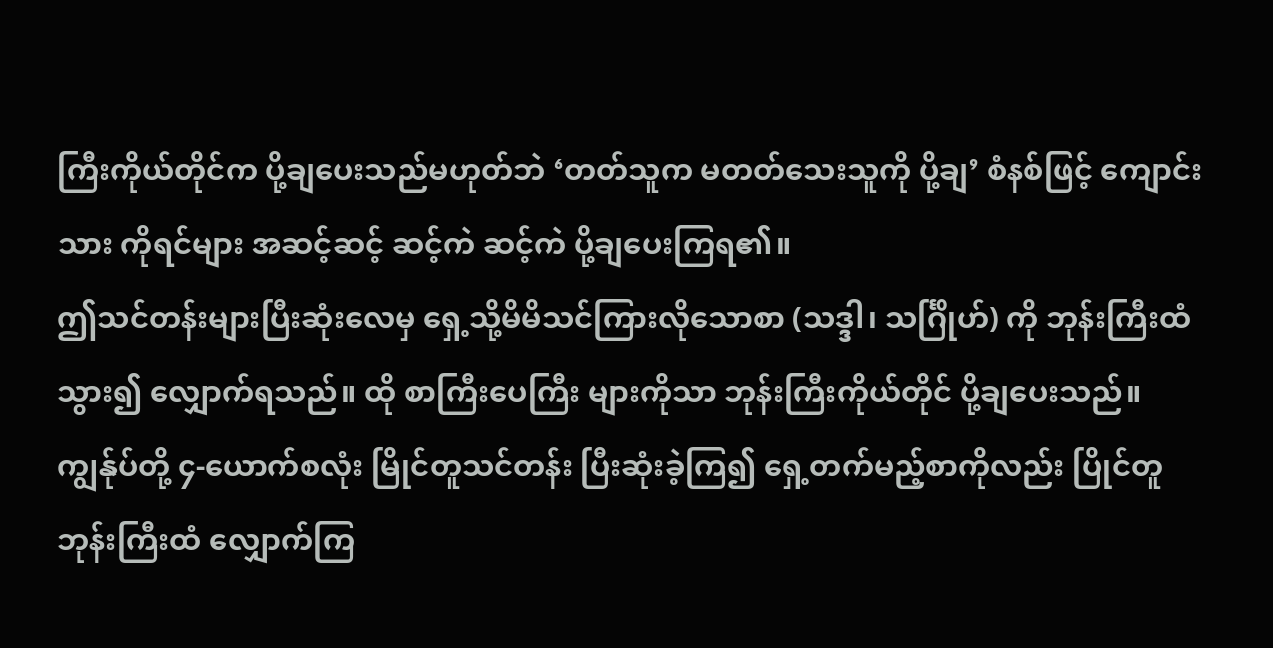ကြီးကိုယ်တိုင်က ပို့ချပေးသည်မဟုတ်ဘဲ ‘တတ်သူက မတတ်သေးသူကို ပို့ချ’ စံနစ်ဖြင့် ကျောင်းသား ကိုရင်များ အဆင့်ဆင့် ဆင့်ကဲ ဆင့်ကဲ ပို့ချပေးကြရ၏။
ဤသင်တန်းများပြီးဆုံးလေမှ ရှေ့သို့မိမိသင်ကြားလိုသောစာ (သဒ္ဒါ၊ သင်္ဂြိုဟ်) ကို ဘုန်းကြီးထံသွား၍ လျှောက်ရသည်။ ထို စာကြီးပေကြီး များကိုသာ ဘုန်းကြီးကိုယ်တိုင် ပို့ချပေးသည်။
ကျွန်ုပ်တို့ ၄-ယောက်စလုံး မြိုင်တူသင်တန်း ပြီးဆုံးခဲ့ကြ၍ ရှေ့တက်မည့်စာကိုလည်း ပြိုင်တူ ဘုန်းကြီးထံ လျှောက်ကြ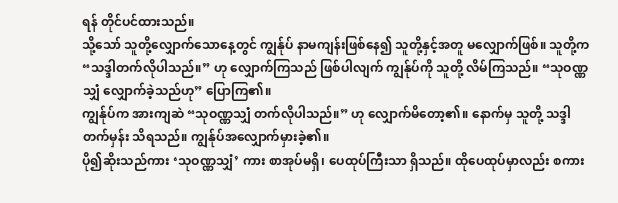ရန် တိုင်ပင်ထားသည်။
သို့သော် သူတို့လျှောက်သောနေ့တွင် ကျွန်ုပ် နာမကျန်းဖြစ်နေ၍ သူတို့နှင့်အတူ မလျှောက်ဖြစ်။ သူတို့က “သဒ္ဒါတက်လိုပါသည်။” ဟု လျှောက်ကြသည် ဖြစ်ပါလျက် ကျွန်ုပ်ကို သူတို့ လိမ်ကြသည်။ “သုဝဏ္ဏသျှံ လျှောက်ခဲ့သည်ဟု” ပြောကြ၏။
ကျွန်ုပ်က အားကျဆဲ “သုဝဏ္ဏသျှံ တက်လိုပါသည်။” ဟု လျှောက်မိတော့၏။ နောက်မှ သူတို့ သဒ္ဒါတက်မှန်း သိရသည်။ ကျွန်ုပ်အလျှောက်မှားခဲ့၏။
ပို၍ဆိုးသည်ကား ‘သုဝဏ္ဏသျှံ’ ကား စာအုပ်မရှိ၊ ပေထုပ်ကြီးသာ ရှိသည်။ ထိုပေထုပ်မှာလည်း စကား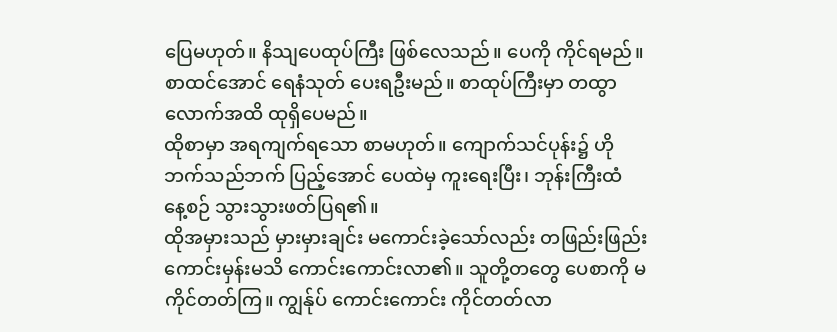ပြေမဟုတ်။ နိသျပေထုပ်ကြီး ဖြစ်လေသည်။ ပေကို ကိုင်ရမည်။ စာထင်အောင် ရေနံသုတ် ပေးရဦးမည်။ စာထုပ်ကြီးမှာ တထွာလောက်အထိ ထုရှိပေမည်။
ထိုစာမှာ အရကျက်ရသော စာမဟုတ်။ ကျောက်သင်ပုန်း၌ ဟိုဘက်သည်ဘက် ပြည့်အောင် ပေထဲမှ ကူးရေးပြီး၊ ဘုန်းကြီးထံ နေ့စဉ် သွားသွားဖတ်ပြရ၏။
ထိုအမှားသည် မှားမှားချင်း မကောင်းခဲ့သော်လည်း တဖြည်းဖြည်း ကောင်းမှန်းမသိ ကောင်းကောင်းလာ၏။ သူတို့တတွေ ပေစာကို မကိုင်တတ်ကြ။ ကျွန်ုပ် ကောင်းကောင်း ကိုင်တတ်လာ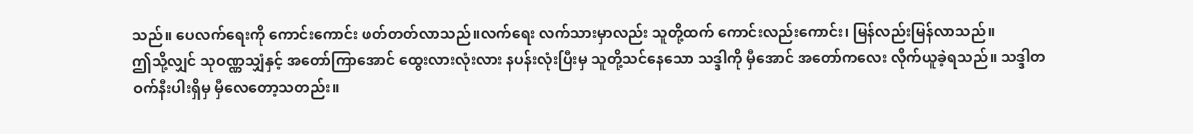သည်။ ပေလက်ရေးကို ကောင်းကောင်း ဖတ်တတ်လာသည်။လက်ရေး လက်သားမှာလည်း သူတို့ထက် ကောင်းလည်းကောင်း၊ မြန်လည်းမြန်လာသည်။
ဤသို့လျှင် သုဝဏ္ဏသျှံနှင့် အတော်ကြာအောင် ထွေးလားလုံးလား နပန်းလုံးပြီးမှ သူတို့သင်နေသော သဒ္ဒါကို မှီအောင် အတော်ကလေး လိုက်ယူခဲ့ရသည်။ သဒ္ဒါတဝက်နီးပါးရှိမှ မှီလေတော့သတည်း။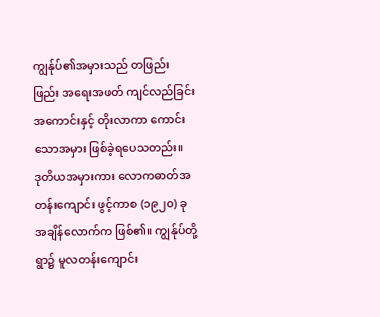ကျွန်ုပ်၏အမှားသည် တဖြည်းဖြည်း အရေးအဖတ် ကျင်လည်ခြင်း အကောင်းနှင့် တိုးလာကာ ကောင်းသောအမှား ဖြစ်ခဲ့ရပေသတည်း။
ဒုတိယအမှားကား လောကဓာတ်အတန်းကျောင်း ဖွင့်ကာစ (၁၉၂၀) ခု အချိန်လောက်က ဖြစ်၏။ ကျွန်ုပ်တို့ရွာ၌ မူလတန်းကျောင်း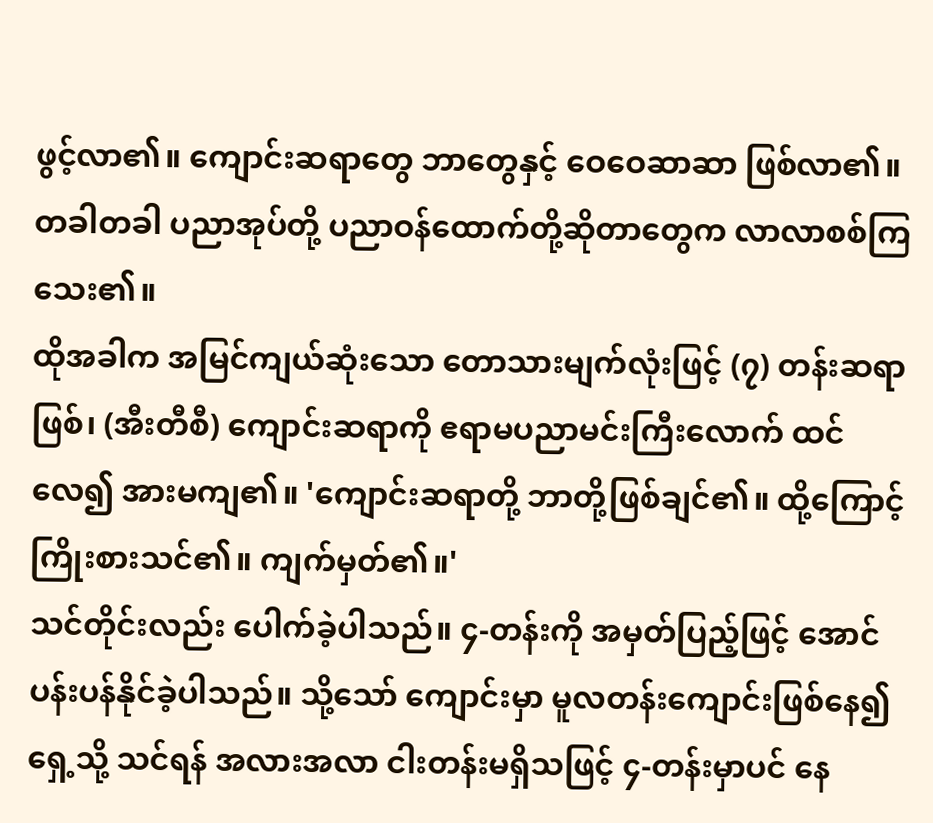ဖွင့်လာ၏။ ကျောင်းဆရာတွေ ဘာတွေနှင့် ဝေဝေဆာဆာ ဖြစ်လာ၏။ တခါတခါ ပညာအုပ်တို့ ပညာဝန်ထောက်တို့ဆိုတာတွေက လာလာစစ်ကြသေး၏။
ထိုအခါက အမြင်ကျယ်ဆုံးသော တောသားမျက်လုံးဖြင့် (၇) တန်းဆရာဖြစ်၊ (အီးတီစီ) ကျောင်းဆရာကို ဧရာမပညာမင်းကြီးလောက် ထင်လေ၍ အားမကျ၏။ 'ကျောင်းဆရာတို့ ဘာတို့ဖြစ်ချင်၏။ ထို့ကြောင့် ကြိုးစားသင်၏။ ကျက်မှတ်၏။'
သင်တိုင်းလည်း ပေါက်ခဲ့ပါသည်။ ၄-တန်းကို အမှတ်ပြည့်ဖြင့် အောင်ပန်းပန်နိုင်ခဲ့ပါသည်။ သို့သော် ကျောင်းမှာ မူလတန်းကျောင်းဖြစ်နေ၍ ရှေ့သို့ သင်ရန် အလားအလာ ငါးတန်းမရှိသဖြင့် ၄-တန်းမှာပင် နေ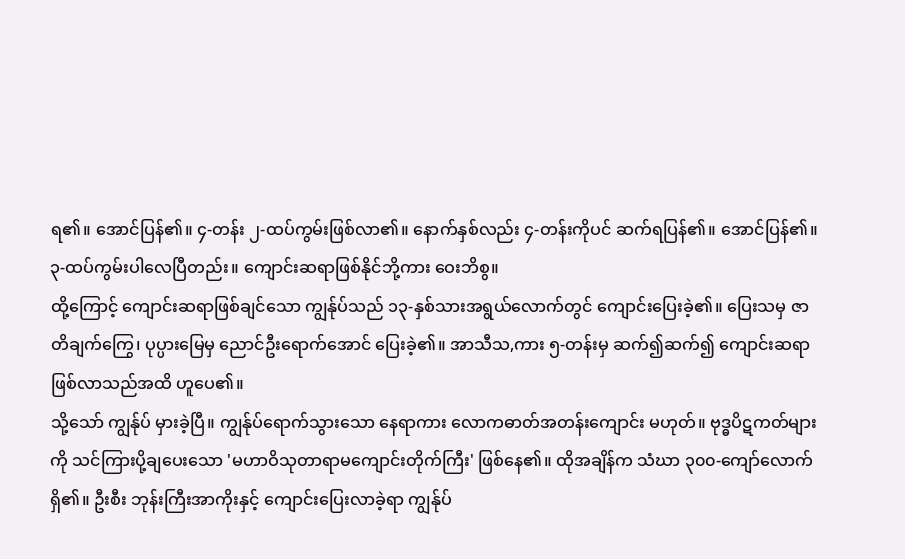ရ၏။ အောင်ပြန်၏။ ၄-တန်း ၂-ထပ်ကွမ်းဖြစ်လာ၏။ နောက်နှစ်လည်း ၄-တန်းကိုပင် ဆက်ရပြန်၏။ အောင်ပြန်၏။ ၃-ထပ်ကွမ်းပါလေပြီတည်း။ ကျောင်းဆရာဖြစ်နိုင်ဘို့ကား ဝေးဘိစွ။
ထို့ကြောင့် ကျောင်းဆရာဖြစ်ချင်သော ကျွန်ုပ်သည် ၁၃-နှစ်သားအရွယ်လောက်တွင် ကျောင်းပြေးခဲ့၏။ ပြေးသမှ ဇာတိချက်ကြွေ၊ ပုပ္ပားမြေမှ ညောင်ဦးရောက်အောင် ပြေးခဲ့၏။ အာသီသ,ကား ၅-တန်းမှ ဆက်၍ဆက်၍ ကျောင်းဆရာဖြစ်လာသည်အထိ ဟူပေ၏။
သို့သော် ကျွန်ုပ် မှားခဲ့ပြီ။ ကျွန်ုပ်ရောက်သွားသော နေရာကား လောကဓာတ်အတန်းကျောင်း မဟုတ်။ ဗုဒ္ဓပိဋကတ်များကို သင်ကြားပို့ချပေးသော 'မဟာဝိသုတာရာမကျောင်းတိုက်ကြီး' ဖြစ်နေ၏။ ထိုအချိန်က သံဃာ ၃၀၀-ကျော်လောက်ရှိ၏။ ဦးစီး ဘုန်းကြီးအာကိုးနှင့် ကျောင်းပြေးလာခဲ့ရာ ကျွန်ုပ်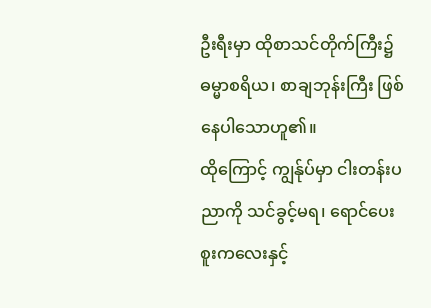ဦးရီးမှာ ထိုစာသင်တိုက်ကြီး၌ ဓမ္မာစရိယ၊ စာချဘုန်းကြီး ဖြစ်နေပါသောဟူ၏။
ထိုကြောင့် ကျွန်ုပ်မှာ ငါးတန်းပညာကို သင်ခွင့်မရ၊ ရောင်ပေးစူးကလေးနှင့်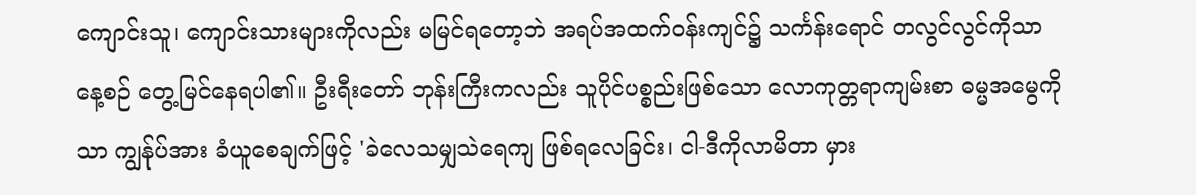ကျောင်းသူ၊ ကျောင်းသားများကိုလည်း မမြင်ရတော့ဘဲ အရပ်အထက်ဝန်းကျင်၌ သင်္ကန်းရောင် တလွင်လွင်ကိုသာ နေ့စဉ် တွေ့မြင်နေရပါ၏။ ဦးရီးတော် ဘုန်းကြီးကလည်း သူပိုင်ပစ္စည်းဖြစ်သော လောကုတ္တရာကျမ်းစာ ဓမ္မအမွေကိုသာ ကျွန်ုပ်အား ခံယူစေချက်ဖြင့် 'ခဲလေသမျှသဲရေကျ ဖြစ်ရလေခြင်း၊ ငါ-ဒီကိုလာမိတာ မှား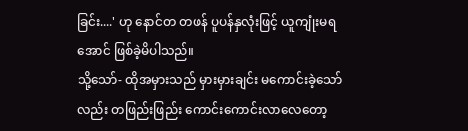ခြင်း....' ဟု နောင်တ တဖန် ပူပန်နှလုံးဖြင့် ယူကျုံးမရအောင် ဖြစ်ခဲ့မိပါသည်။
သို့သော်- ထိုအမှားသည် မှားမှားချင်း မကောင်းခဲ့သော်လည်း တဖြည်းဖြည်း ကောင်းကောင်းလာလေတော့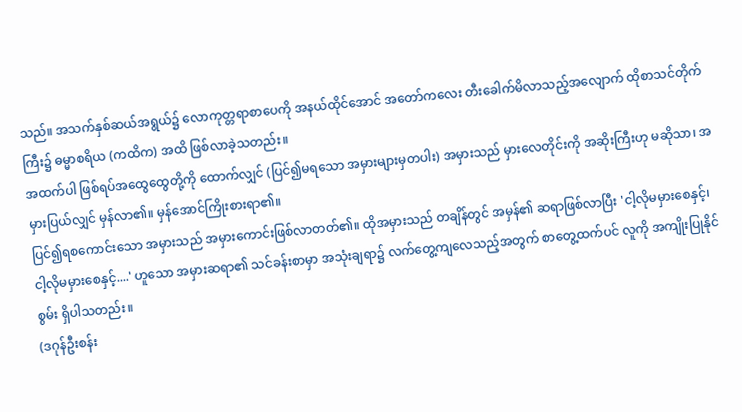သည်။ အသက်နှစ်ဆယ်အရွယ်၌ လောကုတ္တရာစာပေကို အနယ်ထိုင်အောင် အတော်ကလေး တီးခေါက်မိလာသည့်အလျောက် ထိုစာသင်တိုက်ကြီး၌ ဓမ္မာစရိယ (ကထိက) အထိ ဖြစ်လာခဲ့သတည်း။
အထက်ပါ ဖြစ်ရပ်အထွေထွေတို့ကို ထောက်လျှင် (ပြင်၍မရသော အမှားများမှတပါး) အမှားသည် မှားလေတိုင်းကို အဆိုးကြီးဟု မဆိုသာ၊ အမှားပြယ်လျှင် မှန်လာ၏။ မှန်အောင်ကြိုးစားရာ၏။
ပြင်၍ရစကောင်းသော အမှားသည် အမှားကောင်းဖြစ်လာတတ်၏။ ထိုအမှားသည် တချိန်တွင် အမှန်၏ ဆရာဖြစ်လာပြီး 'ငါ့လိုမမှားစေနှင့်၊ ငါ့လိုမမှားစေနှင့်....' ဟူသော အမှားဆရာ၏ သင်ခန်းစာမှာ အသုံးချရာ၌ လက်တွေ့ကျလေသည့်အတွက် စာတွေ့ထက်ပင် လူကို အကျိုးပြုနိုင်စွမ်း ရှိပါသတည်း။
(ဒဂုန်ဦးစန်း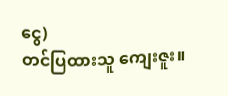ငွေ)
တင်ပြထားသူ ကျေးဇူး။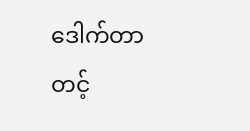ဒေါက်တာတင့်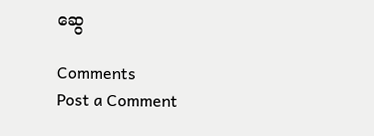ဆွေ

Comments
Post a Comment